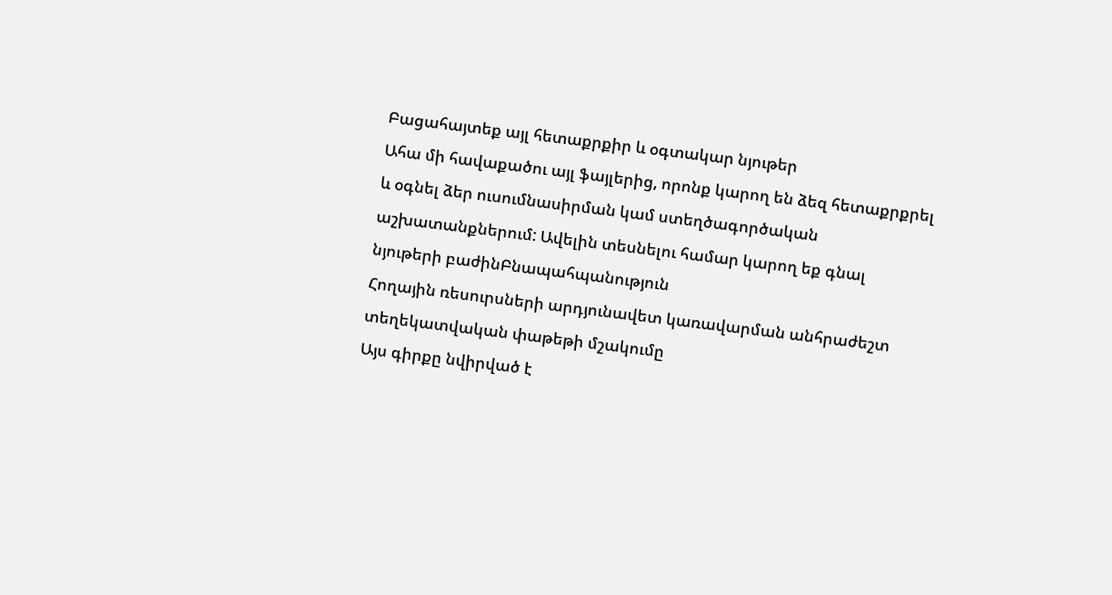Բացահայտեք այլ հետաքրքիր և օգտակար նյութեր
Ահա մի հավաքածու այլ ֆայլերից, որոնք կարող են ձեզ հետաքրքրել և օգնել ձեր ուսումնասիրման կամ ստեղծագործական աշխատանքներում: Ավելին տեսնելու համար կարող եք գնալ նյութերի բաժինԲնապահպանություն
Հողային ռեսուրսների արդյունավետ կառավարման անհրաժեշտ տեղեկատվական փաթեթի մշակումը
Այս գիրքը նվիրված է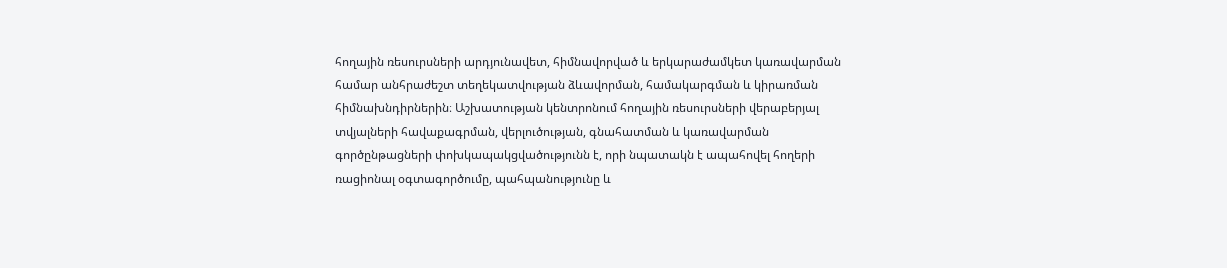հողային ռեսուրսների արդյունավետ, հիմնավորված և երկարաժամկետ կառավարման համար անհրաժեշտ տեղեկատվության ձևավորման, համակարգման և կիրառման հիմնախնդիրներին։ Աշխատության կենտրոնում հողային ռեսուրսների վերաբերյալ տվյալների հավաքագրման, վերլուծության, գնահատման և կառավարման գործընթացների փոխկապակցվածությունն է, որի նպատակն է ապահովել հողերի ռացիոնալ օգտագործումը, պահպանությունը և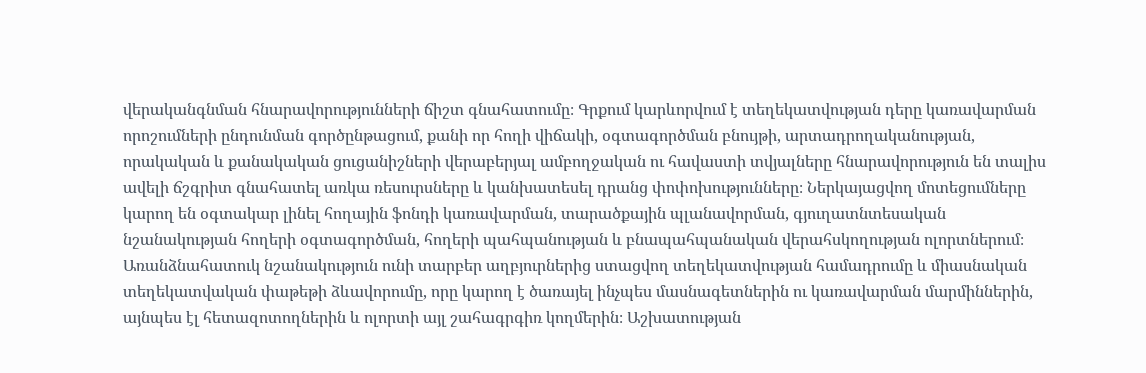վերականգնման հնարավորությունների ճիշտ գնահատումը։ Գրքում կարևորվում է տեղեկատվության դերը կառավարման որոշումների ընդունման գործընթացում, քանի որ հողի վիճակի, օգտագործման բնույթի, արտադրողականության, որակական և քանակական ցուցանիշների վերաբերյալ ամբողջական ու հավաստի տվյալները հնարավորություն են տալիս ավելի ճշգրիտ գնահատել առկա ռեսուրսները և կանխատեսել դրանց փոփոխությունները։ Ներկայացվող մոտեցումները կարող են օգտակար լինել հողային ֆոնդի կառավարման, տարածքային պլանավորման, գյուղատնտեսական նշանակության հողերի օգտագործման, հողերի պահպանության և բնապահպանական վերահսկողության ոլորտներում։ Առանձնահատուկ նշանակություն ունի տարբեր աղբյուրներից ստացվող տեղեկատվության համադրումը և միասնական տեղեկատվական փաթեթի ձևավորումը, որը կարող է ծառայել ինչպես մասնագետներին ու կառավարման մարմիններին, այնպես էլ հետազոտողներին և ոլորտի այլ շահագրգիռ կողմերին։ Աշխատության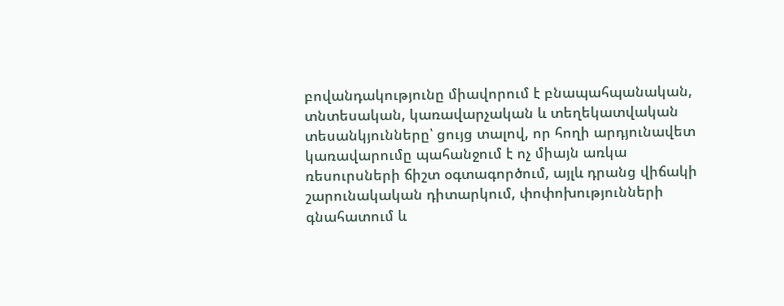բովանդակությունը միավորում է բնապահպանական, տնտեսական, կառավարչական և տեղեկատվական տեսանկյունները՝ ցույց տալով, որ հողի արդյունավետ կառավարումը պահանջում է ոչ միայն առկա ռեսուրսների ճիշտ օգտագործում, այլև դրանց վիճակի շարունակական դիտարկում, փոփոխությունների գնահատում և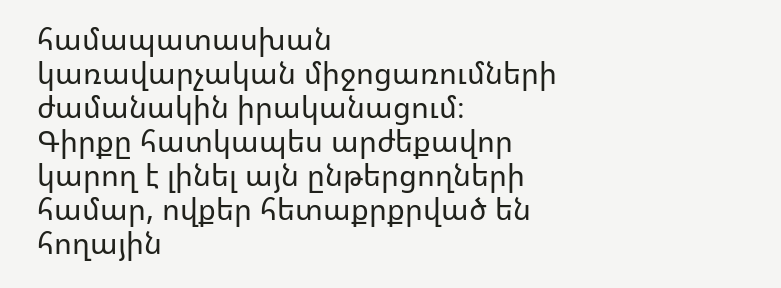համապատասխան կառավարչական միջոցառումների ժամանակին իրականացում։ Գիրքը հատկապես արժեքավոր կարող է լինել այն ընթերցողների համար, ովքեր հետաքրքրված են հողային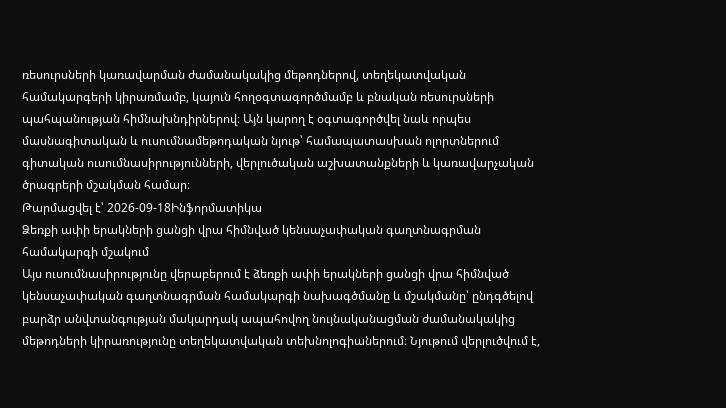ռեսուրսների կառավարման ժամանակակից մեթոդներով, տեղեկատվական համակարգերի կիրառմամբ, կայուն հողօգտագործմամբ և բնական ռեսուրսների պահպանության հիմնախնդիրներով։ Այն կարող է օգտագործվել նաև որպես մասնագիտական և ուսումնամեթոդական նյութ՝ համապատասխան ոլորտներում գիտական ուսումնասիրությունների, վերլուծական աշխատանքների և կառավարչական ծրագրերի մշակման համար։
Թարմացվել է՝ 2026-09-18Ինֆորմատիկա
Ձեռքի ափի երակների ցանցի վրա հիմնված կենսաչափական գաղտնագրման համակարգի մշակում
Այս ուսումնասիրությունը վերաբերում է ձեռքի ափի երակների ցանցի վրա հիմնված կենսաչափական գաղտնագրման համակարգի նախագծմանը և մշակմանը՝ ընդգծելով բարձր անվտանգության մակարդակ ապահովող նույնականացման ժամանակակից մեթոդների կիրառությունը տեղեկատվական տեխնոլոգիաներում։ Նյութում վերլուծվում է,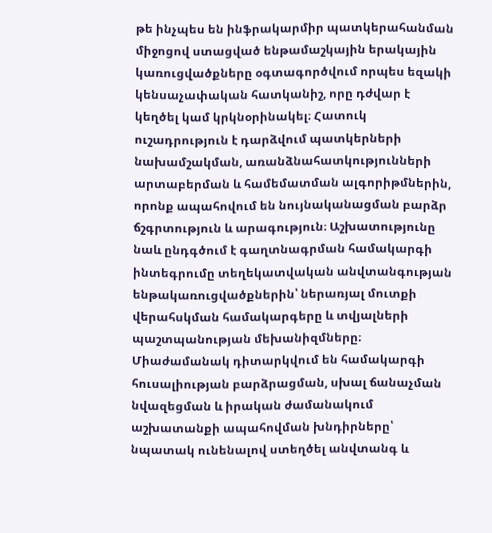թե ինչպես են ինֆրակարմիր պատկերահանման միջոցով ստացված ենթամաշկային երակային կառուցվածքները օգտագործվում որպես եզակի կենսաչափական հատկանիշ, որը դժվար է կեղծել կամ կրկնօրինակել։ Հատուկ ուշադրություն է դարձվում պատկերների նախամշակման, առանձնահատկությունների արտաբերման և համեմատման ալգորիթմներին, որոնք ապահովում են նույնականացման բարձր ճշգրտություն և արագություն։ Աշխատությունը նաև ընդգծում է գաղտնագրման համակարգի ինտեգրումը տեղեկատվական անվտանգության ենթակառուցվածքներին՝ ներառյալ մուտքի վերահսկման համակարգերը և տվյալների պաշտպանության մեխանիզմները։ Միաժամանակ դիտարկվում են համակարգի հուսալիության բարձրացման, սխալ ճանաչման նվազեցման և իրական ժամանակում աշխատանքի ապահովման խնդիրները՝ նպատակ ունենալով ստեղծել անվտանգ և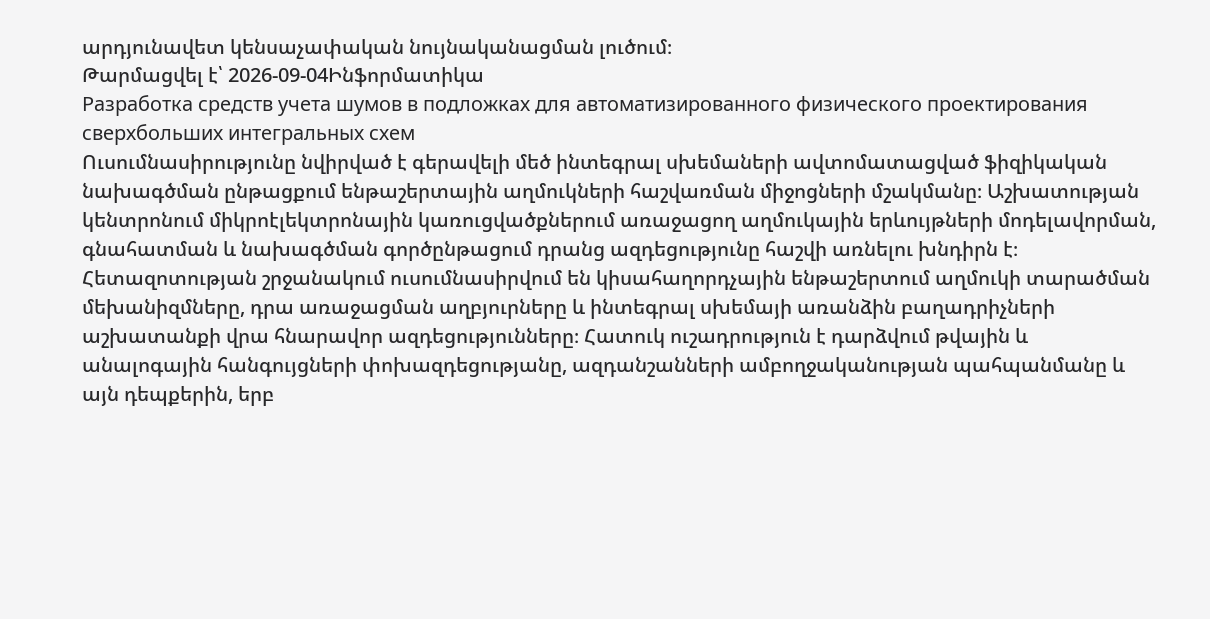արդյունավետ կենսաչափական նույնականացման լուծում։
Թարմացվել է՝ 2026-09-04Ինֆորմատիկա
Разработка средств учета шумов в подложках для автоматизированного физического проектирования сверхбольших интегральных схем
Ուսումնասիրությունը նվիրված է գերավելի մեծ ինտեգրալ սխեմաների ավտոմատացված ֆիզիկական նախագծման ընթացքում ենթաշերտային աղմուկների հաշվառման միջոցների մշակմանը։ Աշխատության կենտրոնում միկրոէլեկտրոնային կառուցվածքներում առաջացող աղմուկային երևույթների մոդելավորման, գնահատման և նախագծման գործընթացում դրանց ազդեցությունը հաշվի առնելու խնդիրն է։ Հետազոտության շրջանակում ուսումնասիրվում են կիսահաղորդչային ենթաշերտում աղմուկի տարածման մեխանիզմները, դրա առաջացման աղբյուրները և ինտեգրալ սխեմայի առանձին բաղադրիչների աշխատանքի վրա հնարավոր ազդեցությունները։ Հատուկ ուշադրություն է դարձվում թվային և անալոգային հանգույցների փոխազդեցությանը, ազդանշանների ամբողջականության պահպանմանը և այն դեպքերին, երբ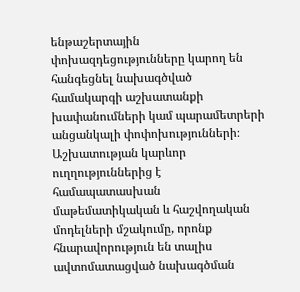ենթաշերտային փոխազդեցությունները կարող են հանգեցնել նախագծված համակարգի աշխատանքի խափանումների կամ պարամետրերի անցանկալի փոփոխությունների։ Աշխատության կարևոր ուղղություններից է համապատասխան մաթեմատիկական և հաշվողական մոդելների մշակումը, որոնք հնարավորություն են տալիս ավտոմատացված նախագծման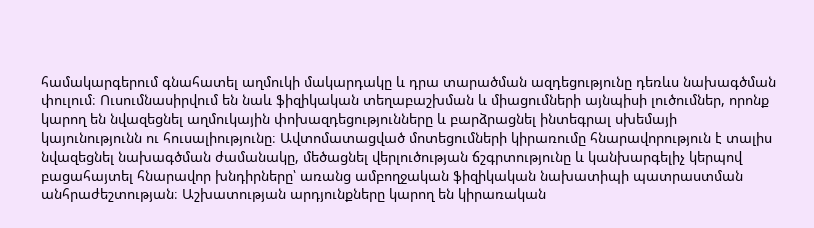համակարգերում գնահատել աղմուկի մակարդակը և դրա տարածման ազդեցությունը դեռևս նախագծման փուլում։ Ուսումնասիրվում են նաև ֆիզիկական տեղաբաշխման և միացումների այնպիսի լուծումներ, որոնք կարող են նվազեցնել աղմուկային փոխազդեցությունները և բարձրացնել ինտեգրալ սխեմայի կայունությունն ու հուսալիությունը։ Ավտոմատացված մոտեցումների կիրառումը հնարավորություն է տալիս նվազեցնել նախագծման ժամանակը, մեծացնել վերլուծության ճշգրտությունը և կանխարգելիչ կերպով բացահայտել հնարավոր խնդիրները՝ առանց ամբողջական ֆիզիկական նախատիպի պատրաստման անհրաժեշտության։ Աշխատության արդյունքները կարող են կիրառական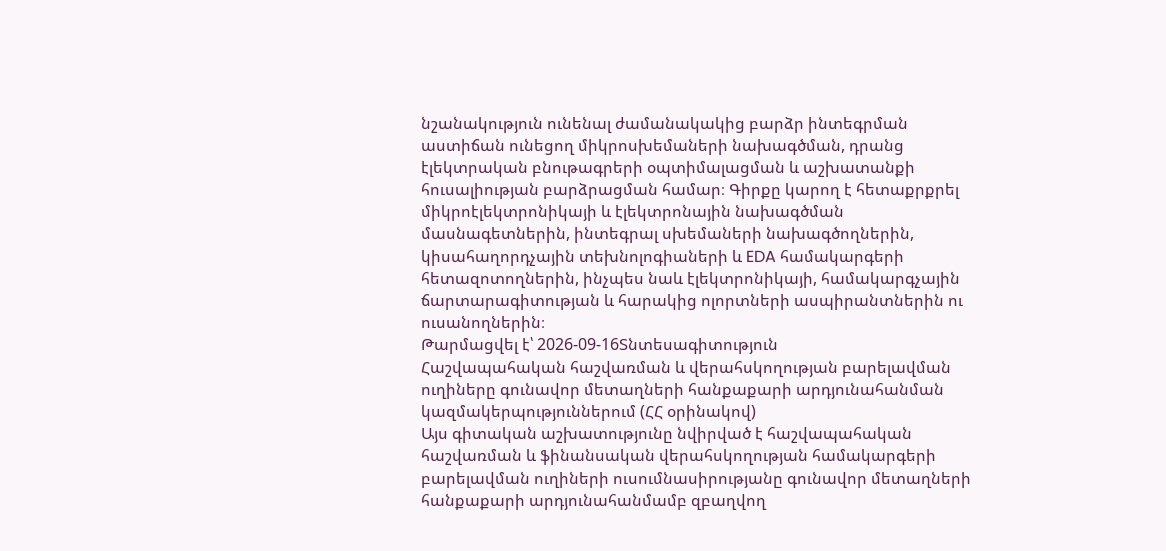նշանակություն ունենալ ժամանակակից բարձր ինտեգրման աստիճան ունեցող միկրոսխեմաների նախագծման, դրանց էլեկտրական բնութագրերի օպտիմալացման և աշխատանքի հուսալիության բարձրացման համար։ Գիրքը կարող է հետաքրքրել միկրոէլեկտրոնիկայի և էլեկտրոնային նախագծման մասնագետներին, ինտեգրալ սխեմաների նախագծողներին, կիսահաղորդչային տեխնոլոգիաների և EDA համակարգերի հետազոտողներին, ինչպես նաև էլեկտրոնիկայի, համակարգչային ճարտարագիտության և հարակից ոլորտների ասպիրանտներին ու ուսանողներին։
Թարմացվել է՝ 2026-09-16Տնտեսագիտություն
Հաշվապահական հաշվառման և վերահսկողության բարելավման ուղիները գունավոր մետաղների հանքաքարի արդյունահանման կազմակերպություններում (ՀՀ օրինակով)
Այս գիտական աշխատությունը նվիրված է հաշվապահական հաշվառման և ֆինանսական վերահսկողության համակարգերի բարելավման ուղիների ուսումնասիրությանը գունավոր մետաղների հանքաքարի արդյունահանմամբ զբաղվող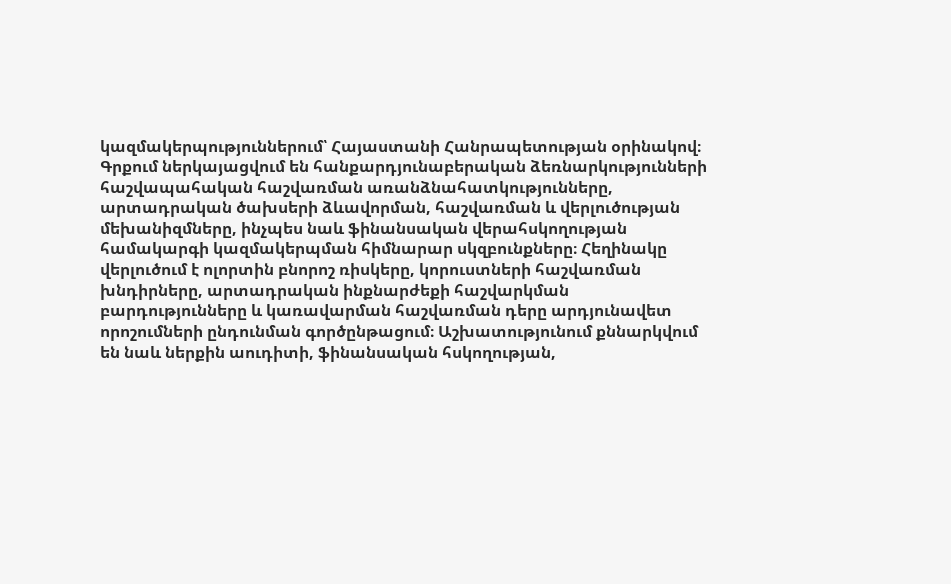կազմակերպություններում՝ Հայաստանի Հանրապետության օրինակով։ Գրքում ներկայացվում են հանքարդյունաբերական ձեռնարկությունների հաշվապահական հաշվառման առանձնահատկությունները, արտադրական ծախսերի ձևավորման, հաշվառման և վերլուծության մեխանիզմները, ինչպես նաև ֆինանսական վերահսկողության համակարգի կազմակերպման հիմնարար սկզբունքները։ Հեղինակը վերլուծում է ոլորտին բնորոշ ռիսկերը, կորուստների հաշվառման խնդիրները, արտադրական ինքնարժեքի հաշվարկման բարդությունները և կառավարման հաշվառման դերը արդյունավետ որոշումների ընդունման գործընթացում։ Աշխատությունում քննարկվում են նաև ներքին աուդիտի, ֆինանսական հսկողության,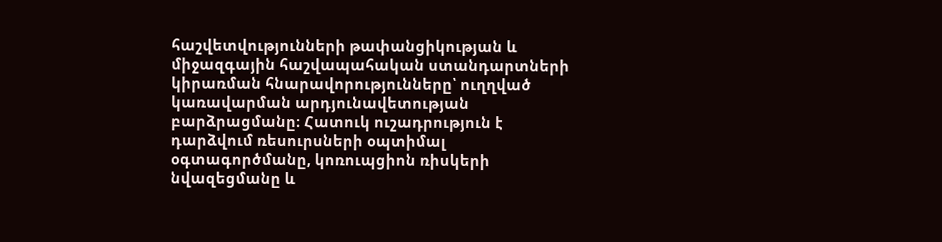հաշվետվությունների թափանցիկության և միջազգային հաշվապահական ստանդարտների կիրառման հնարավորությունները՝ ուղղված կառավարման արդյունավետության բարձրացմանը։ Հատուկ ուշադրություն է դարձվում ռեսուրսների օպտիմալ օգտագործմանը, կոռուպցիոն ռիսկերի նվազեցմանը և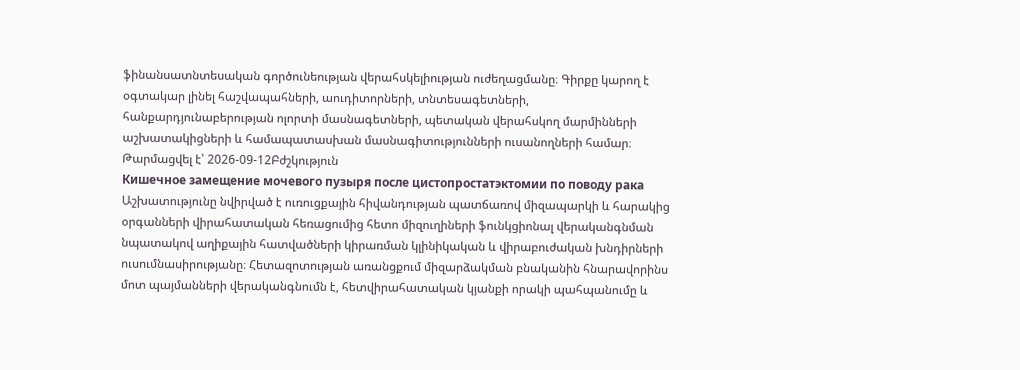ֆինանսատնտեսական գործունեության վերահսկելիության ուժեղացմանը։ Գիրքը կարող է օգտակար լինել հաշվապահների, աուդիտորների, տնտեսագետների, հանքարդյունաբերության ոլորտի մասնագետների, պետական վերահսկող մարմինների աշխատակիցների և համապատասխան մասնագիտությունների ուսանողների համար։
Թարմացվել է՝ 2026-09-12Բժշկություն
Кишечное замещение мочевого пузыря после цистопростатэктомии по поводу рака
Աշխատությունը նվիրված է ուռուցքային հիվանդության պատճառով միզապարկի և հարակից օրգանների վիրահատական հեռացումից հետո միզուղիների ֆունկցիոնալ վերականգնման նպատակով աղիքային հատվածների կիրառման կլինիկական և վիրաբուժական խնդիրների ուսումնասիրությանը։ Հետազոտության առանցքում միզարձակման բնականին հնարավորինս մոտ պայմանների վերականգնումն է, հետվիրահատական կյանքի որակի պահպանումը և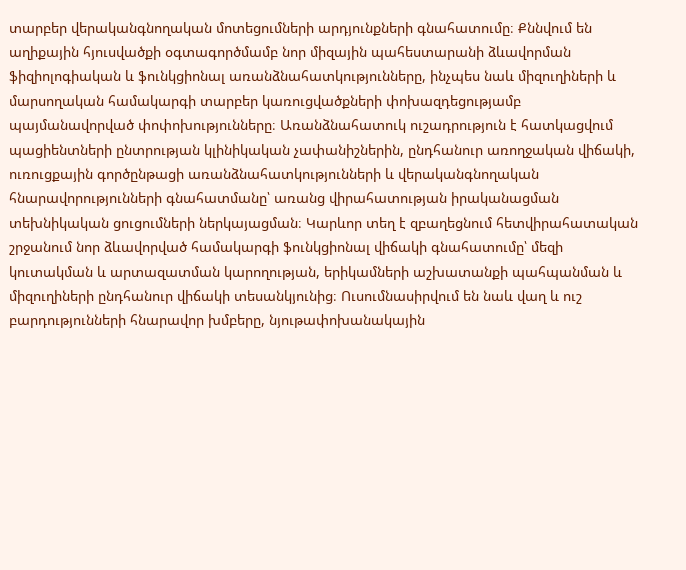տարբեր վերականգնողական մոտեցումների արդյունքների գնահատումը։ Քննվում են աղիքային հյուսվածքի օգտագործմամբ նոր միզային պահեստարանի ձևավորման ֆիզիոլոգիական և ֆունկցիոնալ առանձնահատկությունները, ինչպես նաև միզուղիների և մարսողական համակարգի տարբեր կառուցվածքների փոխազդեցությամբ պայմանավորված փոփոխությունները։ Առանձնահատուկ ուշադրություն է հատկացվում պացիենտների ընտրության կլինիկական չափանիշներին, ընդհանուր առողջական վիճակի, ուռուցքային գործընթացի առանձնահատկությունների և վերականգնողական հնարավորությունների գնահատմանը՝ առանց վիրահատության իրականացման տեխնիկական ցուցումների ներկայացման։ Կարևոր տեղ է զբաղեցնում հետվիրահատական շրջանում նոր ձևավորված համակարգի ֆունկցիոնալ վիճակի գնահատումը՝ մեզի կուտակման և արտազատման կարողության, երիկամների աշխատանքի պահպանման և միզուղիների ընդհանուր վիճակի տեսանկյունից։ Ուսումնասիրվում են նաև վաղ և ուշ բարդությունների հնարավոր խմբերը, նյութափոխանակային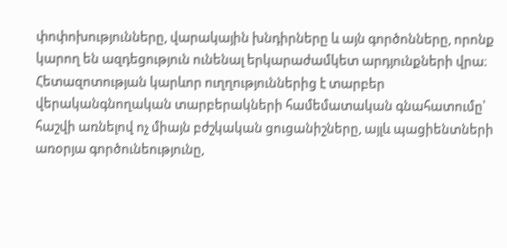փոփոխությունները, վարակային խնդիրները և այն գործոնները, որոնք կարող են ազդեցություն ունենալ երկարաժամկետ արդյունքների վրա։ Հետազոտության կարևոր ուղղություններից է տարբեր վերականգնողական տարբերակների համեմատական գնահատումը՝ հաշվի առնելով ոչ միայն բժշկական ցուցանիշները, այլև պացիենտների առօրյա գործունեությունը,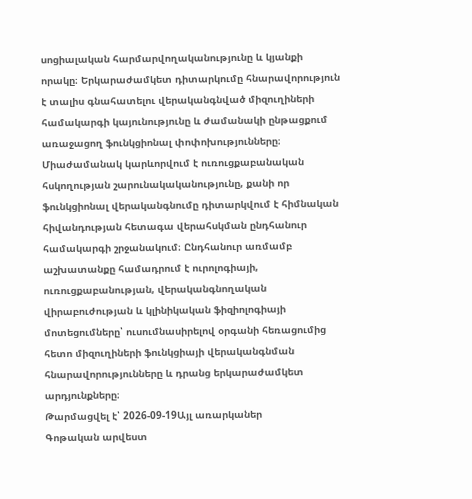սոցիալական հարմարվողականությունը և կյանքի որակը։ Երկարաժամկետ դիտարկումը հնարավորություն է տալիս գնահատելու վերականգնված միզուղիների համակարգի կայունությունը և ժամանակի ընթացքում առաջացող ֆունկցիոնալ փոփոխությունները։ Միաժամանակ կարևորվում է ուռուցքաբանական հսկողության շարունակականությունը, քանի որ ֆունկցիոնալ վերականգնումը դիտարկվում է հիմնական հիվանդության հետագա վերահսկման ընդհանուր համակարգի շրջանակում։ Ընդհանուր առմամբ աշխատանքը համադրում է ուրոլոգիայի, ուռուցքաբանության, վերականգնողական վիրաբուժության և կլինիկական ֆիզիոլոգիայի մոտեցումները՝ ուսումնասիրելով օրգանի հեռացումից հետո միզուղիների ֆունկցիայի վերականգնման հնարավորությունները և դրանց երկարաժամկետ արդյունքները։
Թարմացվել է՝ 2026-09-19Այլ առարկաներ
Գոթական արվեստ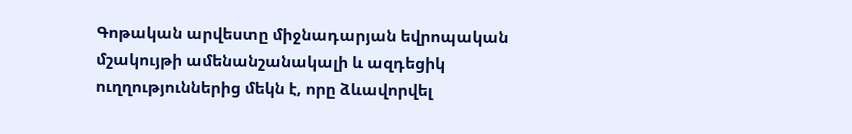Գոթական արվեստը միջնադարյան եվրոպական մշակույթի ամենանշանակալի և ազդեցիկ ուղղություններից մեկն է, որը ձևավորվել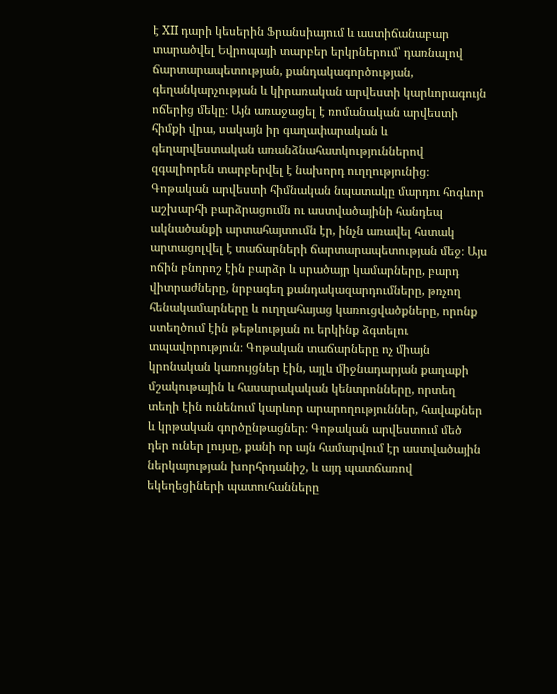է XII դարի կեսերին Ֆրանսիայում և աստիճանաբար տարածվել Եվրոպայի տարբեր երկրներում՝ դառնալով ճարտարապետության, քանդակագործության, գեղանկարչության և կիրառական արվեստի կարևորագույն ոճերից մեկը։ Այն առաջացել է ռոմանական արվեստի հիմքի վրա, սակայն իր գաղափարական և գեղարվեստական առանձնահատկություններով զգալիորեն տարբերվել է նախորդ ուղղությունից։ Գոթական արվեստի հիմնական նպատակը մարդու հոգևոր աշխարհի բարձրացումն ու աստվածայինի հանդեպ ակնածանքի արտահայտումն էր, ինչն առավել հստակ արտացոլվել է տաճարների ճարտարապետության մեջ։ Այս ոճին բնորոշ էին բարձր և սրածայր կամարները, բարդ վիտրաժները, նրբագեղ քանդակազարդումները, թռչող հենակամարները և ուղղահայաց կառուցվածքները, որոնք ստեղծում էին թեթևության ու երկինք ձգտելու տպավորություն։ Գոթական տաճարները ոչ միայն կրոնական կառույցներ էին, այլև միջնադարյան քաղաքի մշակութային և հասարակական կենտրոնները, որտեղ տեղի էին ունենում կարևոր արարողություններ, հավաքներ և կրթական գործընթացներ։ Գոթական արվեստում մեծ դեր ուներ լույսը, քանի որ այն համարվում էր աստվածային ներկայության խորհրդանիշ, և այդ պատճառով եկեղեցիների պատուհանները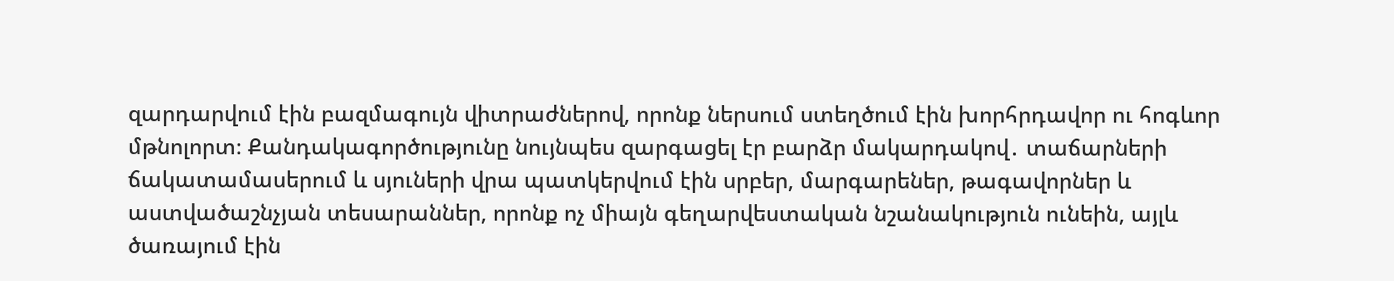զարդարվում էին բազմագույն վիտրաժներով, որոնք ներսում ստեղծում էին խորհրդավոր ու հոգևոր մթնոլորտ։ Քանդակագործությունը նույնպես զարգացել էր բարձր մակարդակով․ տաճարների ճակատամասերում և սյուների վրա պատկերվում էին սրբեր, մարգարեներ, թագավորներ և աստվածաշնչյան տեսարաններ, որոնք ոչ միայն գեղարվեստական նշանակություն ունեին, այլև ծառայում էին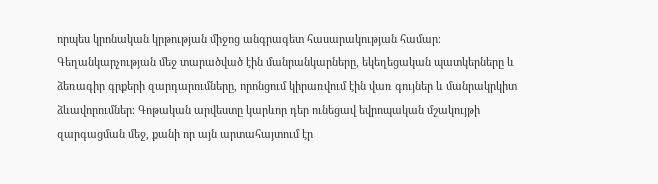որպես կրոնական կրթության միջոց անգրագետ հասարակության համար։ Գեղանկարչության մեջ տարածված էին մանրանկարները, եկեղեցական պատկերները և ձեռագիր գրքերի զարդարումները, որոնցում կիրառվում էին վառ գույներ և մանրակրկիտ ձևավորումներ։ Գոթական արվեստը կարևոր դեր ունեցավ եվրոպական մշակույթի զարգացման մեջ, քանի որ այն արտահայտում էր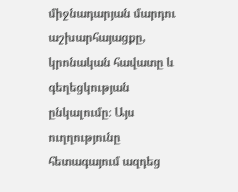միջնադարյան մարդու աշխարհայացքը, կրոնական հավատը և գեղեցկության ընկալումը։ Այս ուղղությունը հետագայում ազդեց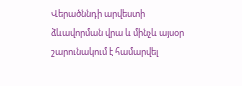Վերածննդի արվեստի ձևավորման վրա և մինչև այսօր շարունակում է համարվել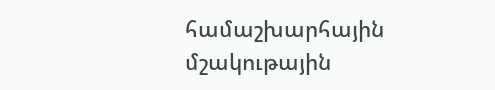համաշխարհային մշակութային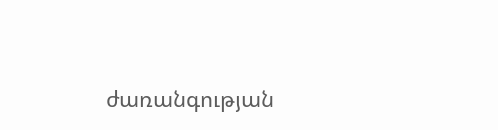ժառանգության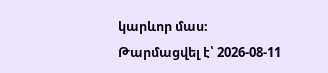կարևոր մաս։
Թարմացվել է՝ 2026-08-11